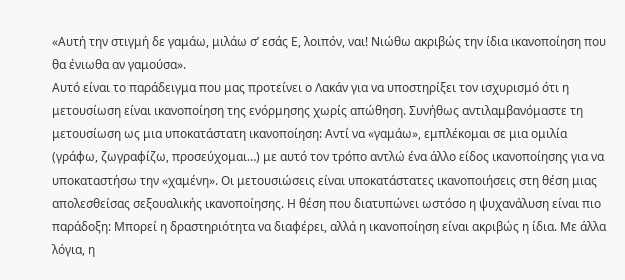«Αυτή την στιγμή δε γαμάω, μιλάω σ’ εσάς Ε, λοιπόν, ναι! Νιώθω ακριβώς την ίδια ικανοποίηση που θα ένιωθα αν γαμούσα».
Αυτό είναι το παράδειγμα που μας προτείνει ο Λακάν για να υποστηρίξει τον ισχυρισμό ότι η μετουσίωση είναι ικανοποίηση της ενόρμησης χωρίς απώθηση. Συνήθως αντιλαμβανόμαστε τη μετουσίωση ως μια υποκατάστατη ικανοποίηση: Αντί να «γαμάω», εμπλέκομαι σε μια ομιλία (γράφω, ζωγραφίζω, προσεύχομαι…) με αυτό τον τρόπο αντλώ ένα άλλο είδος ικανοποίησης για να υποκαταστήσω την «χαμένη». Οι μετουσιώσεις είναι υποκατάστατες ικανοποιήσεις στη θέση μιας απολεσθείσας σεξουαλικής ικανοποίησης. Η θέση που διατυπώνει ωστόσο η ψυχανάλυση είναι πιο παράδοξη: Μπορεί η δραστηριότητα να διαφέρει, αλλά η ικανοποίηση είναι ακριβώς η ίδια. Με άλλα λόγια, η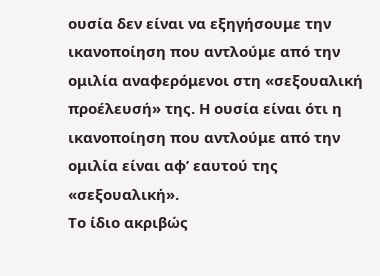ουσία δεν είναι να εξηγήσουμε την ικανοποίηση που αντλούμε από την ομιλία αναφερόμενοι στη «σεξουαλική προέλευσή» της. Η ουσία είναι ότι η ικανοποίηση που αντλούμε από την ομιλία είναι αφ’ εαυτού της «σεξουαλική».
Το ίδιο ακριβώς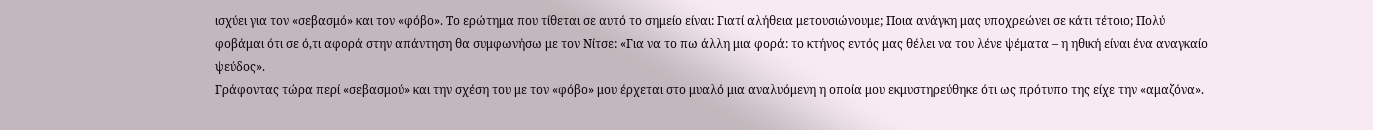ισχύει για τον «σεβασμό» και τον «φόβο». Το ερώτημα που τίθεται σε αυτό το σημείο είναι: Γιατί αλήθεια μετουσιώνουμε; Ποια ανάγκη μας υποχρεώνει σε κάτι τέτοιο; Πολύ φοβάμαι ότι σε ό,τι αφορά στην απάντηση θα συμφωνήσω με τον Νίτσε: «Για να το πω άλλη μια φορά: το κτήνος εντός μας θέλει να του λένε ψέματα – η ηθική είναι ένα αναγκαίο ψεύδος».
Γράφοντας τώρα περί «σεβασμού» και την σχέση του με τον «φόβο» μου έρχεται στο μυαλό μια αναλυόμενη η οποία μου εκμυστηρεύθηκε ότι ως πρότυπο της είχε την «αμαζόνα».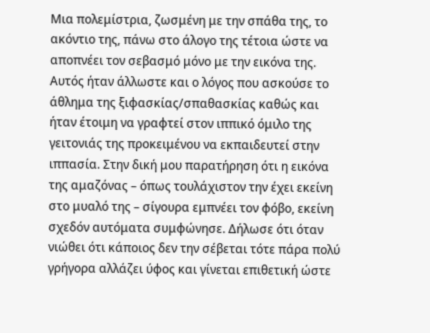Μια πολεμίστρια, ζωσμένη με την σπάθα της, το ακόντιο της, πάνω στο άλογο της τέτοια ώστε να αποπνέει τον σεβασμό μόνο με την εικόνα της. Αυτός ήταν άλλωστε και ο λόγος που ασκούσε το άθλημα της ξιφασκίας/σπαθασκίας καθώς και ήταν έτοιμη να γραφτεί στον ιππικό όμιλο της γειτονιάς της προκειμένου να εκπαιδευτεί στην ιππασία. Στην δική μου παρατήρηση ότι η εικόνα της αμαζόνας – όπως τουλάχιστον την έχει εκείνη στο μυαλό της – σίγουρα εμπνέει τον φόβο, εκείνη σχεδόν αυτόματα συμφώνησε. Δήλωσε ότι όταν νιώθει ότι κάποιος δεν την σέβεται τότε πάρα πολύ γρήγορα αλλάζει ύφος και γίνεται επιθετική ώστε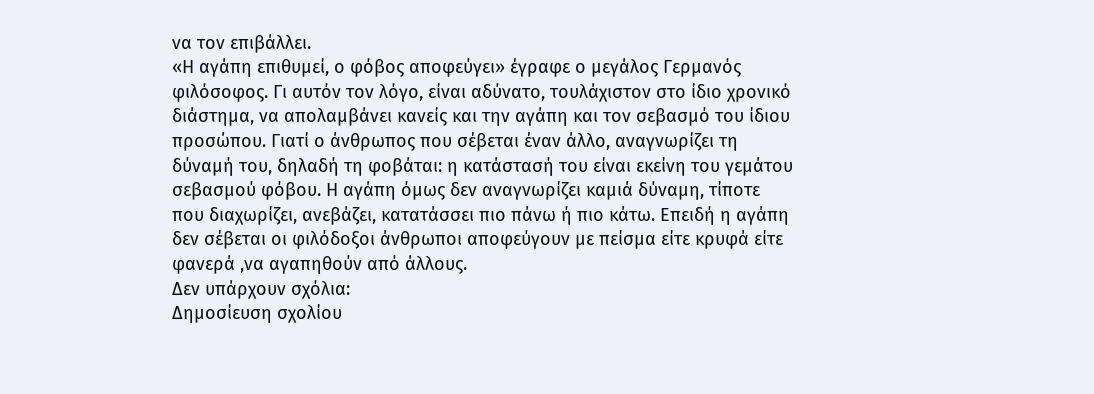να τον επιβάλλει.
«Η αγάπη επιθυμεί, ο φόβος αποφεύγει» έγραφε ο μεγάλος Γερμανός φιλόσοφος. Γι αυτόν τον λόγο, είναι αδύνατο, τουλάχιστον στο ίδιο χρονικό διάστημα, να απολαμβάνει κανείς και την αγάπη και τον σεβασμό του ίδιου προσώπου. Γιατί ο άνθρωπος που σέβεται έναν άλλο, αναγνωρίζει τη δύναμή του, δηλαδή τη φοβάται: η κατάστασή του είναι εκείνη του γεμάτου σεβασμού φόβου. Η αγάπη όμως δεν αναγνωρίζει καμιά δύναμη, τίποτε που διαχωρίζει, ανεβάζει, κατατάσσει πιο πάνω ή πιο κάτω. Επειδή η αγάπη δεν σέβεται οι φιλόδοξοι άνθρωποι αποφεύγουν με πείσμα είτε κρυφά είτε φανερά ,να αγαπηθούν από άλλους.
Δεν υπάρχουν σχόλια:
Δημοσίευση σχολίου